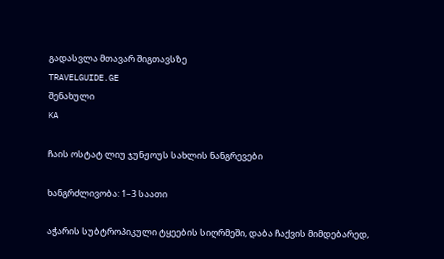გადასვლა მთავარ შიგთავსზე
TRAVELGUIDE.GE
შენახული
KA

ჩაის ოსტატ ლიუ ჯუნჟოუს სახლის ნანგრევები

ხანგრძლივობა: 1–3 საათი

აჭარის სუბტროპიკული ტყეების სიღრმეში, დაბა ჩაქვის მიმდებარედ,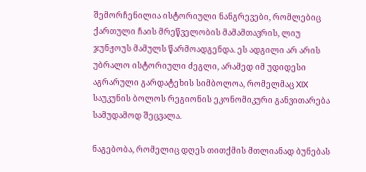შემორჩენილია ისტორიული ნანგრევები, რომლებიც ქართული ჩაის მრეწველობის მამამთავრის, ლიუ ჯუნჟოუს მამულს წარმოადგენდა. ეს ადგილი არ არის უბრალო ისტორიული ძეგლი, არამედ იმ უდიდესი აგრარული გარდატეხის სიმბოლოა, რომელმაც XIX საუკუნის ბოლოს რეგიონის ეკონომიკური განვითარება სამუდამოდ შეცვალა.

ნაგებობა, რომელიც დღეს თითქმის მთლიანად ბუნებას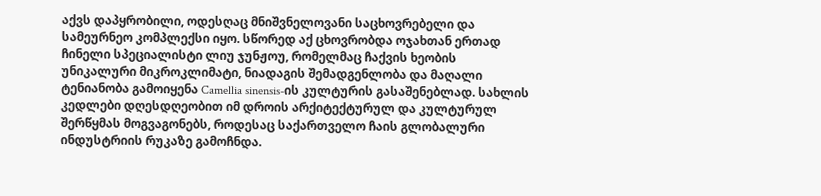აქვს დაპყრობილი, ოდესღაც მნიშვნელოვანი საცხოვრებელი და სამეურნეო კომპლექსი იყო. სწორედ აქ ცხოვრობდა ოჯახთან ერთად ჩინელი სპეციალისტი ლიუ ჯუნჟოუ, რომელმაც ჩაქვის ხეობის უნიკალური მიკროკლიმატი, ნიადაგის შემადგენლობა და მაღალი ტენიანობა გამოიყენა Camellia sinensis-ის კულტურის გასაშენებლად. სახლის კედლები დღესდღეობით იმ დროის არქიტექტურულ და კულტურულ შერწყმას მოგვაგონებს, როდესაც საქართველო ჩაის გლობალური ინდუსტრიის რუკაზე გამოჩნდა.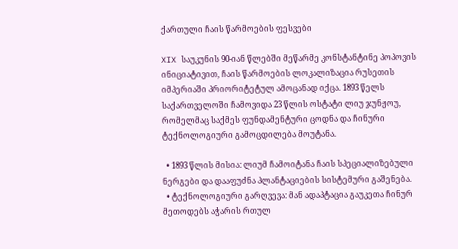ქართული ჩაის წარმოების ფესვები

XIX საუკუნის 90-იან წლებში მეწარმე კონსტანტინე პოპოვის ინიციატივით, ჩაის წარმოების ლოკალიზაცია რუსეთის იმპერიაში პრიორიტეტულ ამოცანად იქცა. 1893 წელს საქართველოში ჩამოვიდა 23 წლის ოსტატი ლიუ ჯუნჟოუ, რომელმაც საქმეს ფუნდამენტური ცოდნა და ჩინური ტექნოლოგიური გამოცდილება მოუტანა.

  • 1893 წლის მისია: ლიუმ ჩამოიტანა ჩაის სპეციალიზებული ნერგები და დააფუძნა პლანტაციების სისტემური გაშენება.
  • ტექნოლოგიური გარღვევა: მან ადაპტაცია გაუკეთა ჩინურ მეთოდებს აჭარის რთულ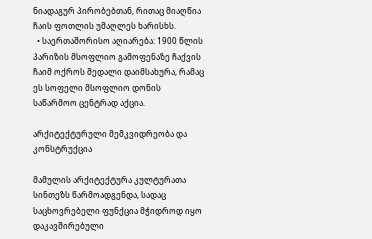ნიადაგურ პირობებთან, რითაც მიაღწია ჩაის ფოთლის უმაღლეს ხარისხს.
  • საერთაშორისო აღიარება: 1900 წლის პარიზის მსოფლიო გამოფენაზე ჩაქვის ჩაიმ ოქროს მედალი დაიმსახურა, რამაც ეს სოფელი მსოფლიო დონის საწარმოო ცენტრად აქცია.

არქიტექტურული მემკვიდრეობა და კონსტრუქცია

მამულის არქიტექტურა კულტურათა სინთეზს წარმოადგენდა, სადაც საცხოვრებელი ფუნქცია მჭიდროდ იყო დაკავშირებული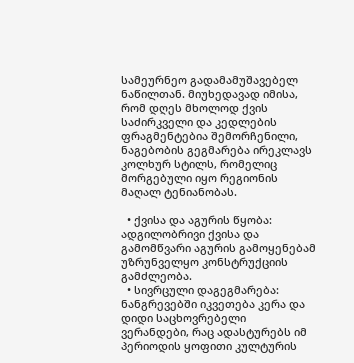სამეურნეო გადამამუშავებელ ნაწილთან. მიუხედავად იმისა, რომ დღეს მხოლოდ ქვის საძირკველი და კედლების ფრაგმენტებია შემორჩენილი, ნაგებობის გეგმარება ირეკლავს კოლხურ სტილს, რომელიც მორგებული იყო რეგიონის მაღალ ტენიანობას.

  • ქვისა და აგურის წყობა: ადგილობრივი ქვისა და გამომწვარი აგურის გამოყენებამ უზრუნველყო კონსტრუქციის გამძლეობა.
  • სივრცული დაგეგმარება: ნანგრევებში იკვეთება კერა და დიდი საცხოვრებელი ვერანდები, რაც ადასტურებს იმ პერიოდის ყოფითი კულტურის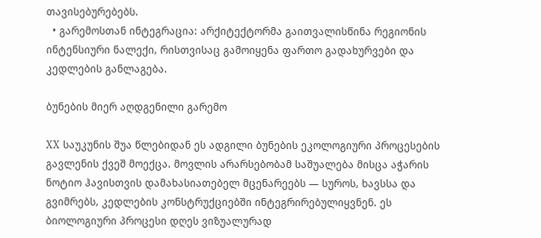თავისებურებებს.
  • გარემოსთან ინტეგრაცია: არქიტექტორმა გაითვალისწინა რეგიონის ინტენსიური ნალექი, რისთვისაც გამოიყენა ფართო გადახურვები და კედლების განლაგება.

ბუნების მიერ აღდგენილი გარემო

XX საუკუნის შუა წლებიდან ეს ადგილი ბუნების ეკოლოგიური პროცესების გავლენის ქვეშ მოექცა. მოვლის არარსებობამ საშუალება მისცა აჭარის ნოტიო ჰავისთვის დამახასიათებელ მცენარეებს — სუროს, ხავსსა და გვიმრებს, კედლების კონსტრუქციებში ინტეგრირებულიყვნენ. ეს ბიოლოგიური პროცესი დღეს ვიზუალურად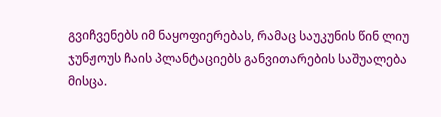გვიჩვენებს იმ ნაყოფიერებას, რამაც საუკუნის წინ ლიუ ჯუნჟოუს ჩაის პლანტაციებს განვითარების საშუალება მისცა.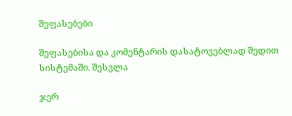შეფასებები

შეფასებისა და კომენტარის დასატოვებლად შედით სისტემაში. შესვლა

ჯერ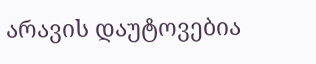არავის დაუტოვებია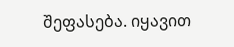შეფასება. იყავით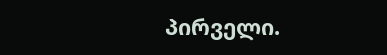პირველი.